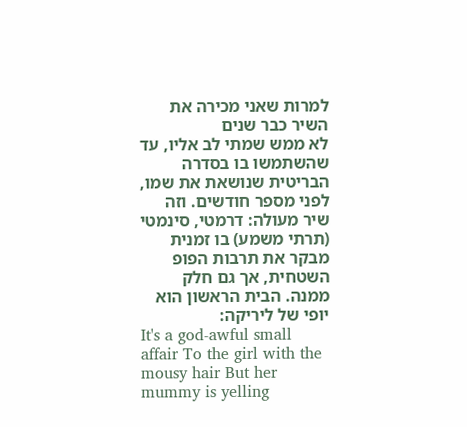למרות שאני מכירה את השיר כבר שנים
לא ממש שמתי לב אליו, עד שהשתמשו בו בסדרה הבריטית שנושאת את שמו, לפני מספר חודשים. וזה שיר מעולה: דרמטי, סינמטי (תרתי משמע) בו זמנית מבקר את תרבות הפופ השטחית, אך גם חלק ממנה. הבית הראשון הוא יופי של ליריקה:
It's a god-awful small affair To the girl with the mousy hair But her mummy is yelling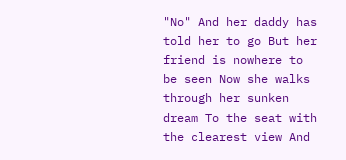"No" And her daddy has told her to go But her friend is nowhere to be seen Now she walks through her sunken dream To the seat with the clearest view And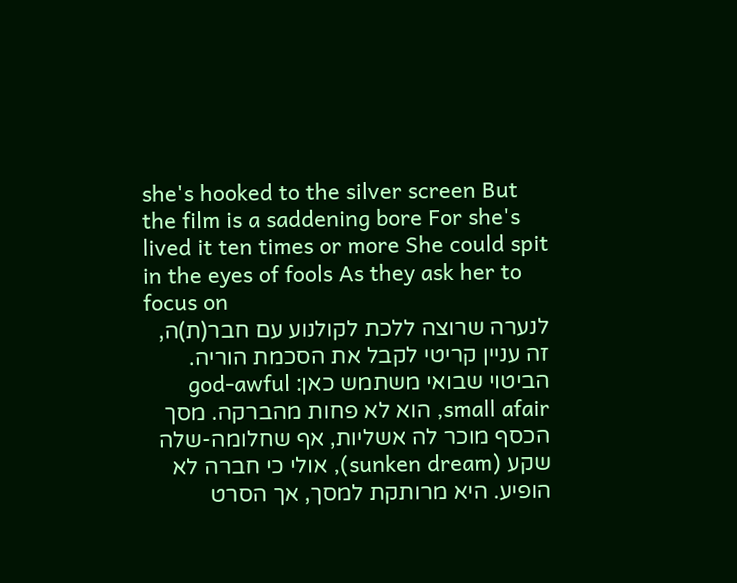she's hooked to the silver screen But the film is a saddening bore For she's lived it ten times or more She could spit in the eyes of fools As they ask her to focus on
לנערה שרוצה ללכת לקולנוע עם חבר(ת)ה, זה עניין קריטי לקבל את הסכמת הוריה. הביטוי שבואי משתמש כאן: god-awful small afair, הוא לא פחות מהברקה. מסך הכסף מוכר לה אשליות, אף שחלומה-שלה שקע (sunken dream), אולי כי חברה לא הופיע. היא מרותקת למסך, אך הסרט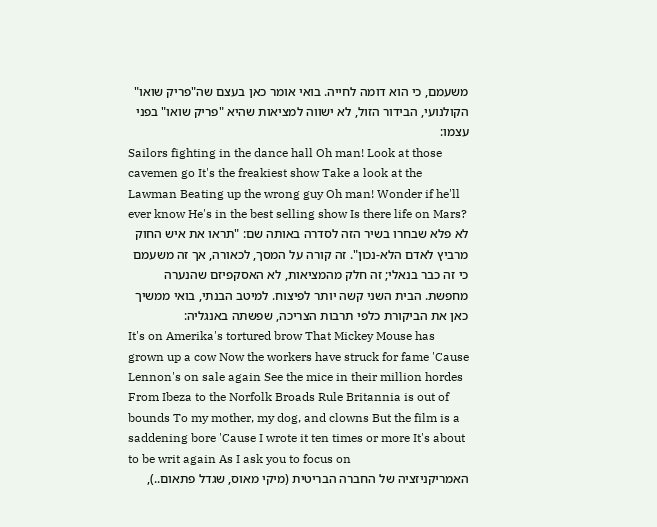משעמם, כי הוא דומה לחייה. בואי אומר כאן בעצם שה"פריק שואו" הקולנועי, הבידור הזול, לא ישווה למציאות שהיא "פריק שואו" בפני עצמו:
Sailors fighting in the dance hall Oh man! Look at those cavemen go It's the freakiest show Take a look at the Lawman Beating up the wrong guy Oh man! Wonder if he'll ever know He's in the best selling show Is there life on Mars?
לא פלא שבחרו בשיר הזה לסדרה באותה שם: "תראו את איש החוק מרביץ לאדם הלא-נכון". זה קורה על המסך, לכאורה, אך זה משעמם כי זה כבר בנאלי; זה חלק מהמציאות, לא האסקפיזם שהנערה מחפשת. הבית השני קשה יותר לפיצוח. למיטב הבנתי, בואי ממשיך כאן את הביקורת כלפי תרבות הצריכה, שפשתה באנגליה:
It's on Amerika's tortured brow That Mickey Mouse has grown up a cow Now the workers have struck for fame 'Cause Lennon's on sale again See the mice in their million hordes From Ibeza to the Norfolk Broads Rule Britannia is out of bounds To my mother, my dog, and clowns But the film is a saddening bore 'Cause I wrote it ten times or more It's about to be writ again As I ask you to focus on
האמריקניזציה של החברה הבריטית (מיקי מאוס, שגדל פתאום..),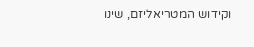וקידוש המטריאליזם, שינו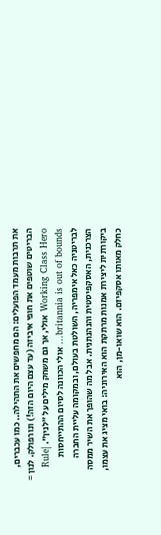את תרבות מעמד הפועלים: הם מחפשים את התהילה.. כמו עכברים, הבריטים שוטפים את חופי איביזה (עד עצם היום הזה!) ונורפולק. לנון = Working Class Hero אולי, אך גם משחק מילים על "לנין". |Rule britannia is out of bounds... אולי הכוונה לסיום ההתייחסות לבריטניה כאל אימפריה, השולטת בעולם, ובמקומה עליית החברה הצרכנית, האסקפיסטית והנהנתנית. אבל מה שהופך את השיר ממסה ביקורתית ליצירת אמנות מרתקת הוא האירוניה: בואי מציג את עצמו, כחלק מאותו אסקפיזם. הוא שואו-מן, הוא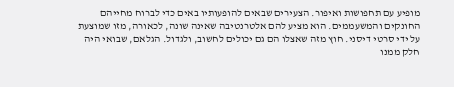מופיע עם תחפושות ואיפור. הצעירים שבאים להופעותיו באים כדי לברוח מחייהם החונקים והמשעממים. הוא מציע להם אלטרנטיבה שאינה שונה, לכאורה, מזו שמוצעת על ידי סרטי דיסני. חוץ מזה שאצלו הם גם יכולים לחשוב, ולגדול. הגלאם, שבואי היה חלק ממנו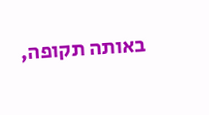באותה תקופה,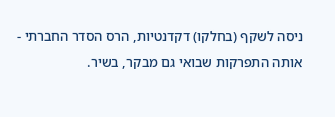ניסה לשקף (בחלקו) דקדנטיות, הרס הסדר החברתי - אותה התפרקות שבואי גם מבקר, בשיר.